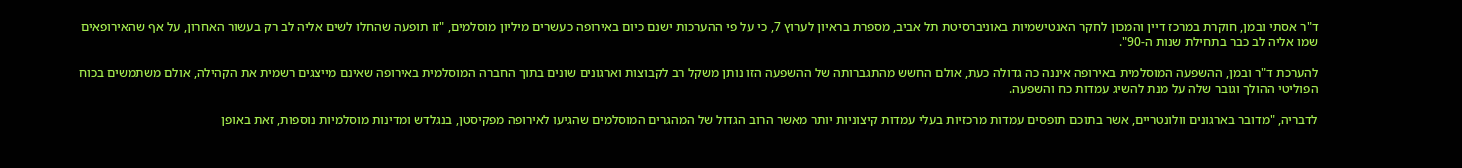ד"ר אסתי ובמן, חוקרת במרכז דיין והמכון לחקר האנטישמיות באוניברסיטת תל אביב, מספרת בראיון לערוץ 7, כי על פי ההערכות ישנם כיום באירופה כעשרים מיליון מוסלמים, "זו תופעה שהחלו לשים אליה לב רק בעשור האחרון, על אף שהאירופאים שמו אליה לב כבר בתחילת שנות ה-90".

להערכת ד"ר ובמן, ההשפעה המוסלמית באירופה איננה כה גדולה כעת, אולם החשש מהתגברותה של ההשפעה הזו נותן משקל רב לקבוצות וארגונים שונים בתוך החברה המוסלמית באירופה שאינם מייצגים רשמית את הקהילה, אולם משתמשים בכוח הפוליטי ההולך וגובר שלה על מנת להשיג עמדות כח והשפעה.

לדבריה, "מדובר בארגונים וולונטריים, אשר בתוכם תופסים עמדות מרכזיות בעלי עמדות קיצוניות יותר מאשר הרוב הגדול של המהגרים המוסלמים שהגיעו לאירופה מפקיסטן, בנגלדש ומדינות מוסלמיות נוספות, זאת באופן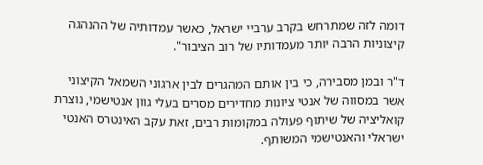דומה לזה שמתרחש בקרב ערביי ישראל, כאשר עמדותיה של ההנהגה קיצוניות הרבה יותר מעמדותיו של רוב הציבור".

ד"ר ובמן מסבירה, כי בין אותם המהגרים לבין ארגוני השמאל הקיצוני אשר במסווה של אנטי ציונות מחדירים מסרים בעלי גוון אנטישמי, נוצרת קואליציה של שיתוף פעולה במקומות רבים, זאת עקב האינטרס האנטי ישראלי והאנטישמי המשותף.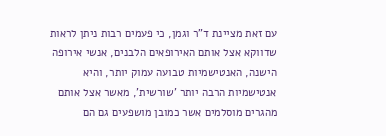עם זאת מציינת ד"ר וגמן, כי פעמים רבות ניתן לראות שדווקא אצל אותם האירופאים הלבנים, אנשי אירופה הישנה, האנטישמיות טבועה עמוק יותר, והיא אנטישמיות הרבה יותר 'שורשית', מאשר אצל אותם מהגרים מוסלמים אשר כמובן מושפעים גם הם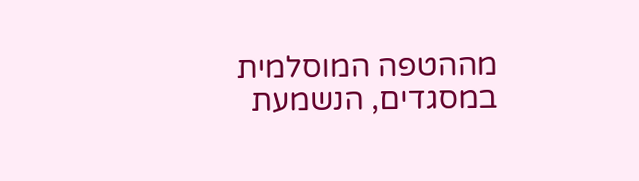מההטפה המוסלמית במסגדים, הנשמעת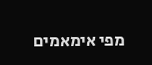מפי אימאמים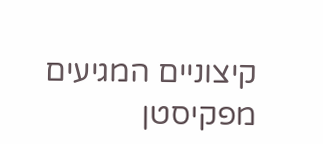קיצוניים המגיעים מפקיסטן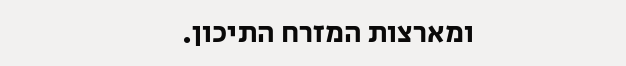ומארצות המזרח התיכון.